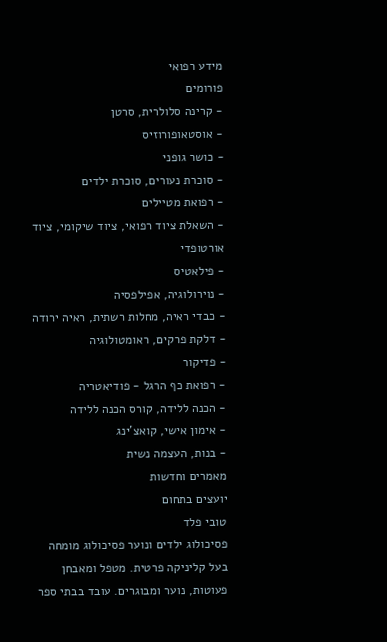מידע רפואי
פורומים
- קרינה סלולרית, סרטן
- אוסטאופורוזיס
- כושר גופני
- סוכרת נעורים, סוכרת ילדים
- רפואת מטיילים
- השאלת ציוד רפואי, ציוד שיקומי, ציוד אורטופדי
- פילאטיס
- נוירולוגיה, אפילפסיה
- כבדי ראיה, מחלות רשתית, ראיה ירודה
- דלקת פרקים, ראומטולוגיה
- פדיקור
- רפואת כף הרגל - פודיאטריה
- הכנה ללידה, קורס הכנה ללידה
- אימון אישי, קואצ'ינג
- בנות, העצמה נשית
מאמרים וחדשות
יועצים בתחום
טובי פלד
פסיכולוג ילדים ונוער פסיכולוג מומחה בעל קליניקה פרטית. מטפל ומאבחן פעוטות, נוער ומבוגרים. עובד בבתי ספר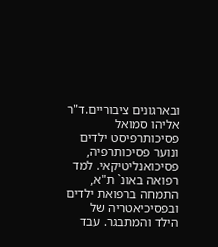ובארגונים ציבוריים.ד"ר אליהו סמואל
פסיכותרפיסט ילדים ונוער פסיכותרפיה, פסיכואנליטיקאי. למד רפואה באונ` ת"א, התמחה ברפואת ילדים ובפסיכיאטריה של הילד והמתבגר. עבד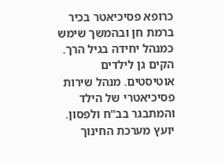כרופא פסיכיאטר בכיר ברמת חן ובהמשך שימש כמנהל יחידה בגיל הרך. הקים גן לילדים אוטיסטים. מנהל שירות פסיכיאטרי של הילד והמתבגר בב"ח ולפסון. יועץ מערכת החינוך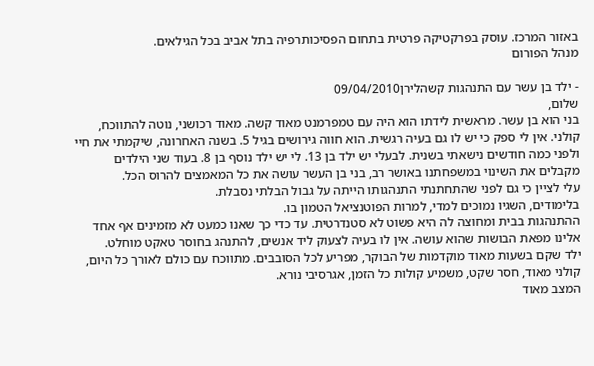באזור המרכז. עוסק בפרקטיקה פרטית בתחום הפסיכותרפיה בתל אביב בכל הגילאים.
מנהל הפורום

- ילד בן עשר עם התנהגות קשהלירן09/04/2010
שלום,
בני הוא בן עשר. מראשית לידתו הוא היה עם טמפרמנט מאוד קשה. מאוד רכושני, נוטה להתווכח, קולני. אין לי ספק כי יש לו גם בעיה רגשית. הוא חווה גירושים בגיל 5. בשנה האחרונה, שיקמתי את חיי ולפני כמה חודשים נישאתי בשנית. לבעלי יש ילד בן 13. לי יש ילד נוסף בן 8. בעוד שני הילדים מקבלים את השינוי במשפחתנו באושר רב, בני בן העשר עושה את כל המאמצים להרוס הכל.
עלי לציין כי גם לפני שהתחתנתי התנהגותו הייתה על גבול הבלתי נסבלת.
בלימודים, השגיו נמוכים למדי, למרות הפוטנציאל הטמון בו.
ההתנהגות בבית ומחוצה לה היא פשוט לא סטנדרטית. עד כדי כך שאנו כמעט לא מזמינים אף אחד אלינו מפאת הבושות שהוא עושה. אין לו בעיה לצעוק ליד אנשים, להתנהג בחוסר טאקט מוחלט.
ילד שקם בשעות מאוד מוקדמות של הבוקר, מפריע לכל הסובבים. מתווכח עם כולם לאורך כל היום, קולני מאוד, חסר שקט, משמיע קולות כל הזמן, אגרסיבי נורא.
המצב מאוד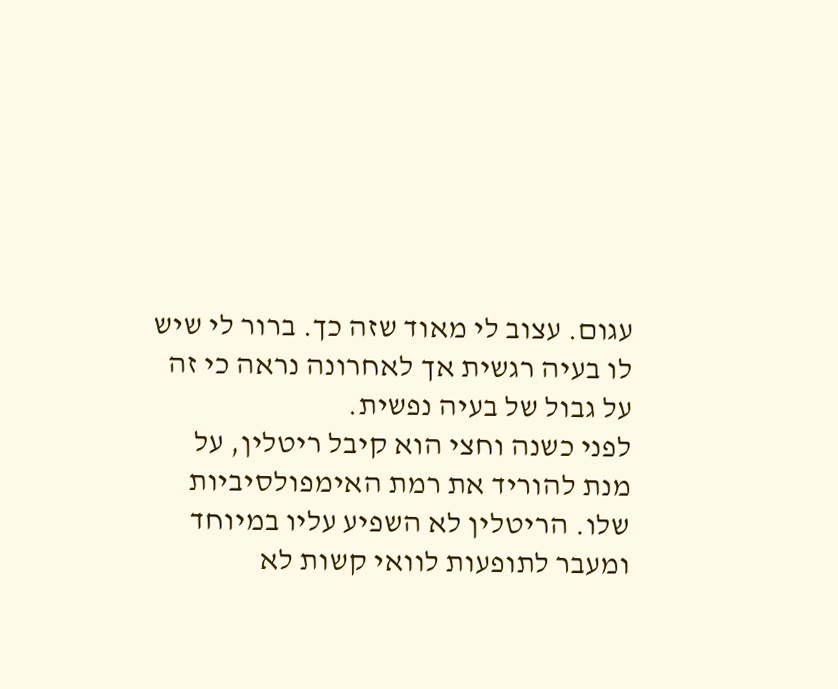עגום. עצוב לי מאוד שזה כך. ברור לי שיש לו בעיה רגשית אך לאחרונה נראה כי זה על גבול של בעיה נפשית.
לפני כשנה וחצי הוא קיבל ריטלין, על מנת להוריד את רמת האימפולסיביות שלו. הריטלין לא השפיע עליו במיוחד ומעבר לתופעות לוואי קשות לא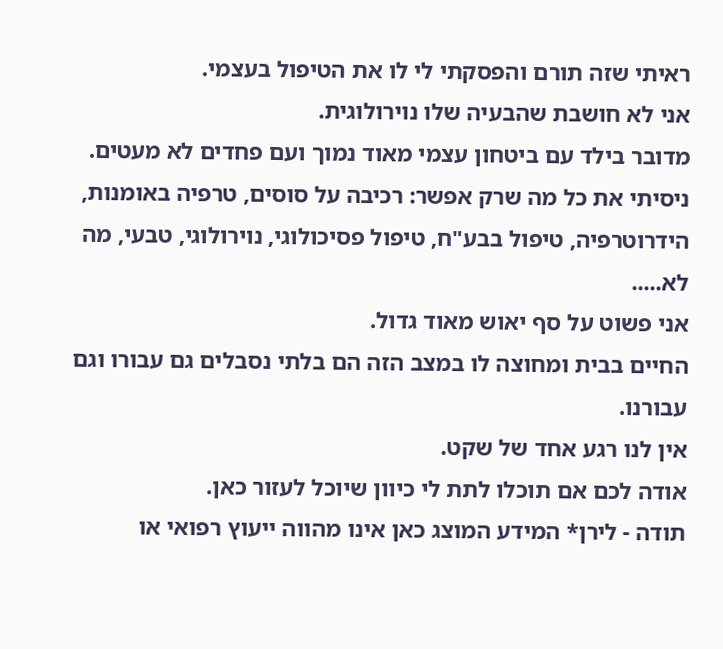ראיתי שזה תורם והפסקתי לי לו את הטיפול בעצמי.
אני לא חושבת שהבעיה שלו נוירולוגית.
מדובר בילד עם ביטחון עצמי מאוד נמוך ועם פחדים לא מעטים.
ניסיתי את כל מה שרק אפשר: רכיבה על סוסים, טרפיה באומנות, הידרוטרפיה, טיפול בבע"ח, טיפול פסיכולוגי, נוירולוגי, טבעי, מה לא.....
אני פשוט על סף יאוש מאוד גדול.
החיים בבית ומחוצה לו במצב הזה הם בלתי נסבלים גם עבורו וגם עבורנו.
אין לנו רגע אחד של שקט.
אודה לכם אם תוכלו לתת לי כיוון שיוכל לעזור כאן.
תודה - לירן* המידע המוצג כאן אינו מהווה ייעוץ רפואי או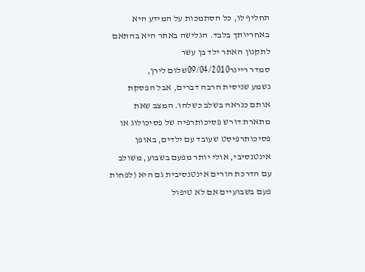תחליף לו, כל הסתמכות על המידע היא באחריותך בלבד. הגלישה באתר היא בהתאם לתקנון האתר ילד בן עשר
סמדר ריינר09/04/2010שלום לירן,
נשמע שניסית הרבה דברים, אבל הפסקת אותם כנראה בשלב כשלהו. המצב שאת מתארת דורש פסיכותרפיה של פסיכולוג או פסיכותרפיסט שעובד עם ילדים, באופן אינטנסיבי, אולי יותר מפעם בשבוע, משולב עם הדרכת הורים אינטנסיבית גם היא (לפחות פעם בשבועיים אם לא טיפול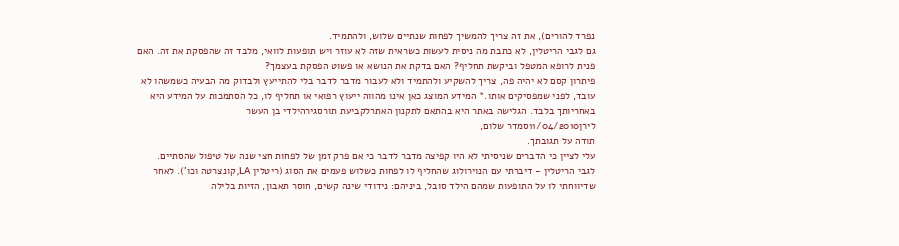נפרד להורים), את זה צריך להמשיך לפחות שנתיים שלוש, ולהתמיד.
גם לגבי הריטלין, לא כתבת מה ניסית לעשות כשראית שזה לא עוזר ויש תופעות לוואי, מלבד זה שהפסקת את זה. האם פנית לרופא המטפל וביקשת תחליף? האם בדקת את הנושא או פשוט הפסקת בעצמך?
פיתרון קסם לא יהיה פה, צריך להשקיע ולהתמיד ולא לעבור מדבר לדבר בלי להתייעץ ולבדוק מה הבעיה כשמשהו לא עובד, לפני שמפסיקים אותו.* המידע המוצג כאן אינו מהווה ייעוץ רפואי או תחליף לו, כל הסתמכות על המידע היא באחריותך בלבד. הגלישה באתר היא בהתאם לתקנון האתרלקביעת תורסגירהילדי בן העשר
לירן11/04/2010סמדר שלום,
תודה על תגובתך.
עלי לציין כי הדברים שניסיתי לא היו קפיצה מדבר לדבר כי אם פרק זמן של לפחות חצי שנה של טיפול שהסתיים.
לגבי הריטלין - דיברתי עם הנוירולוג שהחליף לו לפחות כשלוש פעמים את הסוג (ריטלין LA, קונצרטה וכו'). לאחר שדיווחתי לו על התופעות שמהם הילד סובל, ביניהם: נידודי שינה קשים, חוסר תאבון, הזיות בלילה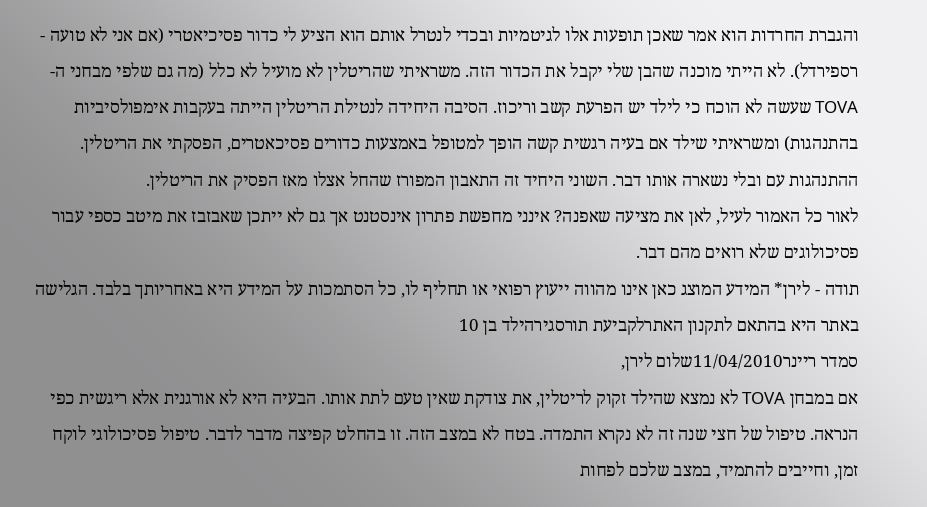והגברת החרדות הוא אמר שאכן תופעות אלו לגיטמיות ובכדי לנטרל אותם הוא הציע לי כדור פסיכיאטרי (אם אני לא טועה - רספירדל). לא הייתי מוכנה שהבן שלי יקבל את הכדור הזה. משראיתי שהריטלין לא מועיל לא כלל (מה גם שלפי מבחני ה- TOVA שעשה לא הוכח כי לילד יש הפרעת קשב וריכוז. הסיבה היחידה לנטילת הריטלין הייתה בעקבות אימפולסיביות בהתנהגות) ומשראיתי שילד אם בעיה רגשית קשה הופך למטופל באמצעות כדורים פסיכאטרים, הפסקתי את הריטלין.
ההתנהגות עם ובלי נשארה אותו דבר. השוני היחיד זה התאבון המפורז שהחל אצלו מאז הפסיק את הריטלין.
לאור כל האמור לעיל, לאן את מציעה שאפנה? אינני מחפשת פתרון אינסטנט אך גם לא ייתכן שאבזבז את מיטב כספי עבור פסיכולוגים שלא רואים מהם דבר.
תודה - לירן* המידע המוצג כאן אינו מהווה ייעוץ רפואי או תחליף לו, כל הסתמכות על המידע היא באחריותך בלבד. הגלישה באתר היא בהתאם לתקנון האתרלקביעת תורסגירהילד בן 10
סמדר ריינר11/04/2010שלום לירן,
אם במבחן TOVA לא נמצא שהילד זקוק לריטלין, את צודקת שאין טעם לתת אותו. הבעיה היא לא אורגנית אלא ריגשית כפי הנראה. טיפול של חצי שנה זה לא נקרא התמדה. בטח לא במצב הזה. זו בהחלט קפיצה מדבר לדבר. טיפול פסיכולוגי לוקח זמן, וחייבים להתמיד, במצב שלכם לפחות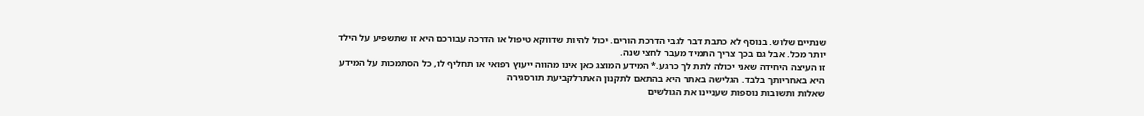שנתיים שלוש. בנוסף לא כתבת דבר לגבי הדרכת הורים. יכול להיות שדווקא טיפול או הדרכה עבורכם היא זו שתשפיע על הילד יותר מכל. אבל גם בכך צריך התמיד מעבר לחצי שנה.
זו העיצה היחידה שאני יכולה לתת לך כרגע.* המידע המוצג כאן אינו מהווה ייעוץ רפואי או תחליף לו, כל הסתמכות על המידע היא באחריותך בלבד. הגלישה באתר היא בהתאם לתקנון האתרלקביעת תורסגירה
שאלות ותשובות נוספות שעניינו את הגולשים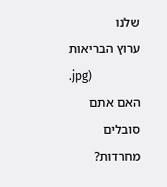שלנו
ערוץ הבריאות
.jpg)
האם אתם סובלים מחרדות?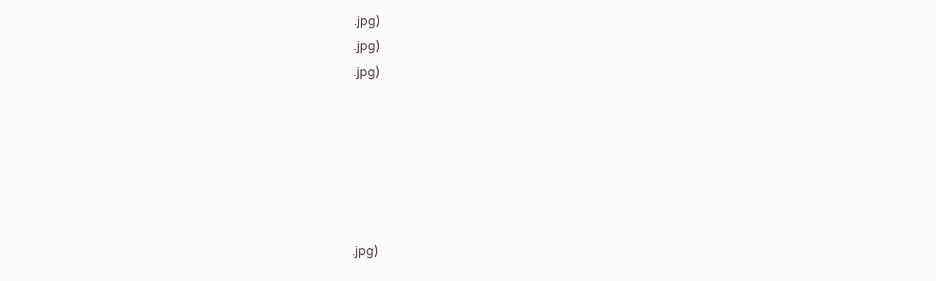.jpg)
.jpg)
.jpg)






.jpg)